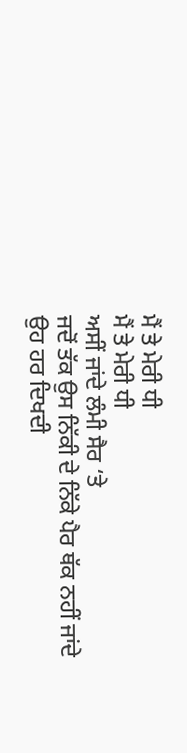ਮੈਂ ਤੇ ਮੇਰੀ ਧੀ
ਮੈਂ ਤੇ ਮੇਰੀ ਧੀ
ਅਸੀਂ ਜਾਂਦੇ ਲੰਮੀ ਸੈਰ ‘ਤੇ
ਜਦੋਂ ਤੱਕ ਉਸ ਨਿੱਕੀ ਦੇ ਨਿੱਕੇ ਪੈਰ ਥੱਕ ਨਹੀਂ ਜਾਂਦੇ
ਉਹ ਹਰ ਦਿਖਦੀ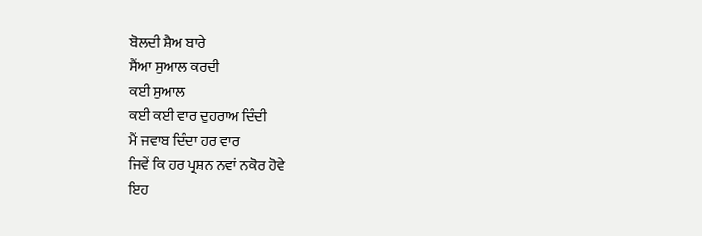ਬੋਲਦੀ ਸ਼ੈਅ ਬਾਰੇ
ਸੈਂਆ ਸੁਆਲ ਕਰਦੀ
ਕਈ ਸੁਆਲ
ਕਈ ਕਈ ਵਾਰ ਦੁਹਰਾਅ ਦਿੰਦੀ
ਮੈਂ ਜਵਾਬ ਦਿੰਦਾ ਹਰ ਵਾਰ
ਜਿਵੇਂ ਕਿ ਹਰ ਪ੍ਰਸ਼ਨ ਨਵਾਂ ਨਕੋਰ ਹੋਵੇ
ਇਹ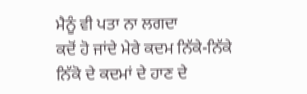ਮੈਨੂੰ ਵੀ ਪਤਾ ਨਾ ਲਗਦਾ
ਕਦੋਂ ਹੋ ਜਾਂਦੇ ਮੇਰੇ ਕਦਮ ਨਿੱਕੇ-ਨਿੱਕੇ
ਨਿੱਕੋ ਦੇ ਕਦਮਾਂ ਦੇ ਹਾਣ ਦੇ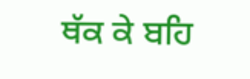ਥੱਕ ਕੇ ਬਹਿ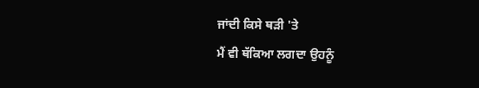ਜਾਂਦੀ ਕਿਸੇ ਥੜੀ 'ਤੇ
ਮੈਂ ਵੀ ਥੱਕਿਆ ਲਗਦਾ ਉਹਨੂੰ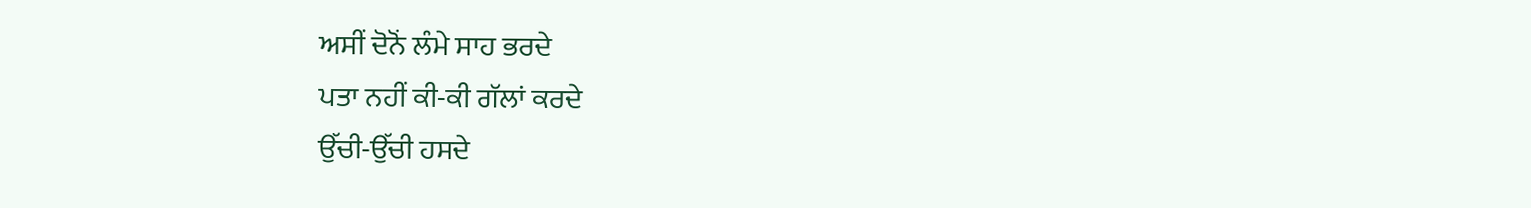ਅਸੀਂ ਦੋਨੋਂ ਲੰਮੇ ਸਾਹ ਭਰਦੇ
ਪਤਾ ਨਹੀਂ ਕੀ-ਕੀ ਗੱਲਾਂ ਕਰਦੇ
ਉੱਚੀ-ਉੱਚੀ ਹਸਦੇ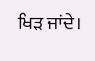ਖਿੜ ਜਾਂਦੇ।